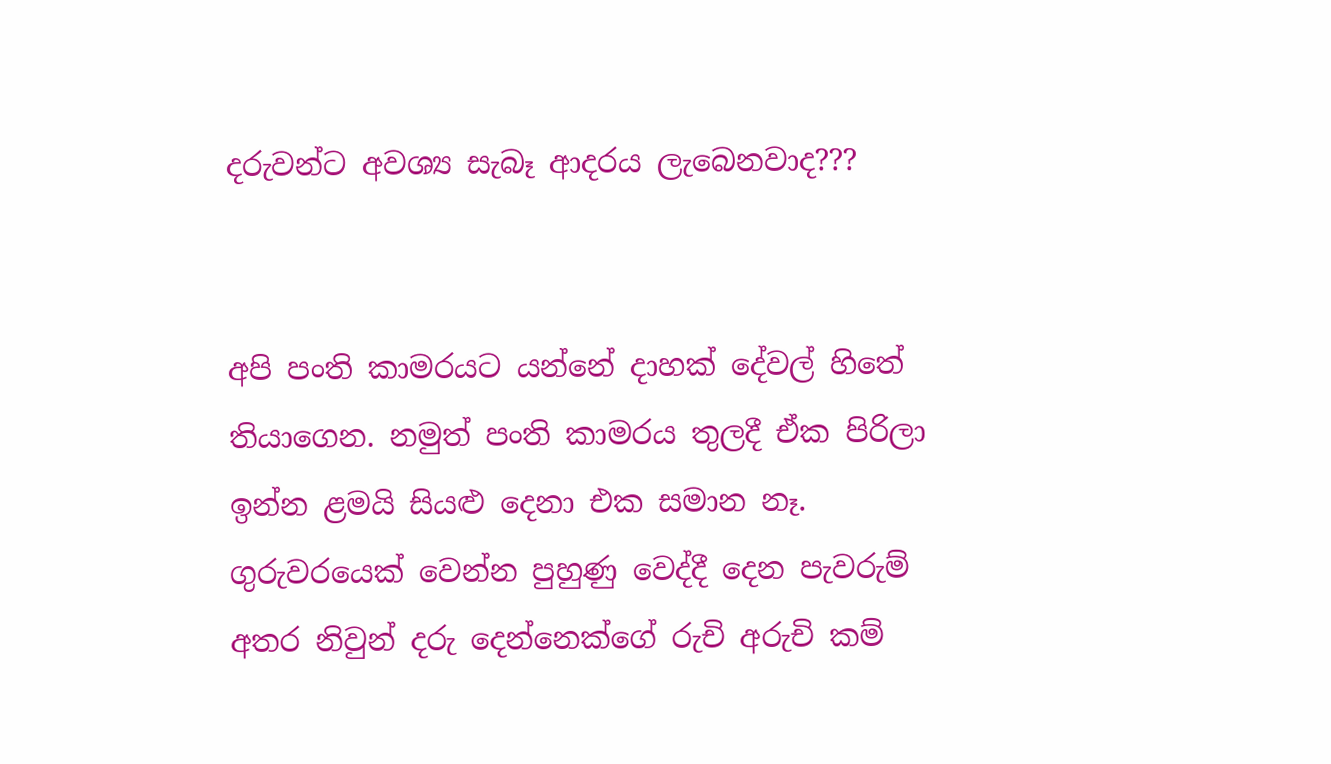දරුවන්ට අවශ්‍ය සැබෑ ආදරය ලැබෙනවාද???


අපි පංති කාමරයට යන්නේ දාහක් දේවල් හිතේ තියාගෙන. නමුත් පංති කාමරය තුලදී ඒක පිරිලා ඉන්න ළමයි සියළු දෙනා එක සමාන නෑ. ගුරුවරයෙක් වෙන්න පුහුණු වෙද්දී දෙන පැවරුම් අතර නිවුන් දරු දෙන්නෙක්ගේ රුචි අරුචි කම්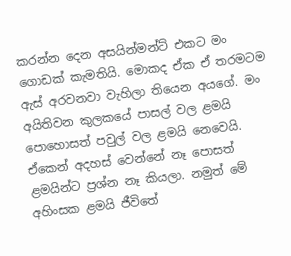කරන්න දෙන අසයින්මන්ට් එකට මං ගොඩක් කැමතියි. මොකද ඒක ඒ තරමටම ඇස් අරවනවා වැහිලා තියෙන අයගේ. මං අයිතිවන කුලකයේ පාසල් වල ළමයි පොහොසත් පවුල් වල ළමයි නෙවෙයි. ඒකෙන් අදහස් වෙන්නේ නෑ පොසත් ළමයින්ට ප්‍රශ්න නෑ කියලා. නමුත් මේ අහිංසක ළමයි ජීවිතේ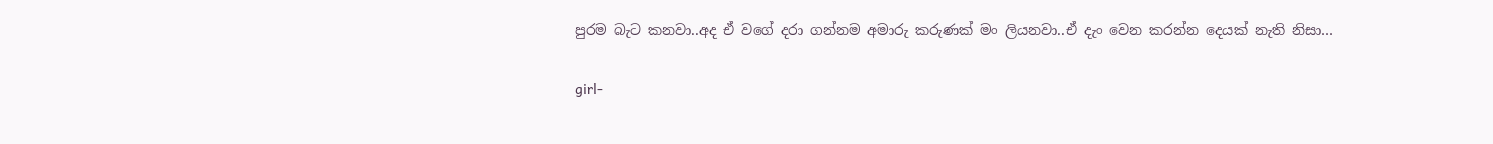පුරම බැට කනවා..අද ඒ වගේ දරා ගන්නම අමාරු කරුණක් මං ලියනවා..ඒ දැං වෙන කරන්න දෙයක් නැති නිසා…

girl-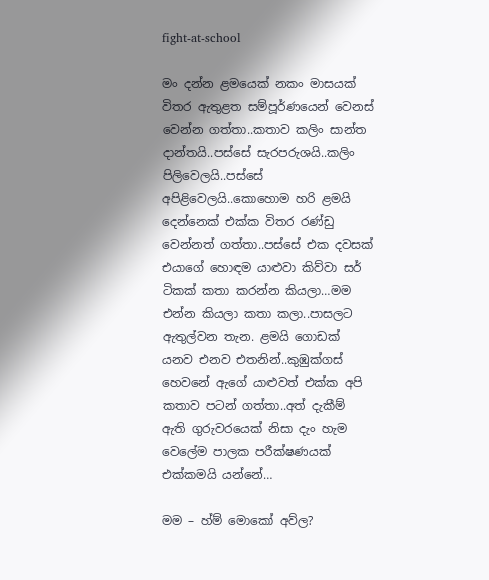fight-at-school

මං දන්න ළමයෙක් නකං මාසයක් විතර ඇතුළත සම්පූර්ණයෙන් වෙනස් වෙන්න ගත්තා..කතාව කලිං සාන්ත දාන්තයි..පස්සේ සැරපරුශයි..කලිං පිලිවෙලයි..පස්සේ අපිළිවෙලයි..කොහොම හරි ළමයි දෙන්නෙක් එක්ක විතර රණ්ඩු වෙන්නත් ගත්තා..පස්සේ එක දවසක් එයාගේ හොඳම යාළුවා කිව්වා සර් ටිකක් කතා කරන්න කියලා…මම එන්න කියලා කතා කලා..පාසලට ඇතුල්වන තැන. ළමයි ගොඩක් යනව එනව එතනින්..කුඹුක්ගස් හෙවනේ ඇගේ යාළුවත් එක්ක අපි කතාව පටන් ගත්තා..අත් දැකීම් ඇති ගුරුවරයෙක් නිසා දැං හැම වෙලේම පාලක පරීක්ෂණයක් එක්කමයි යන්නේ…

මම – හ්ම් මොකෝ අව්ල?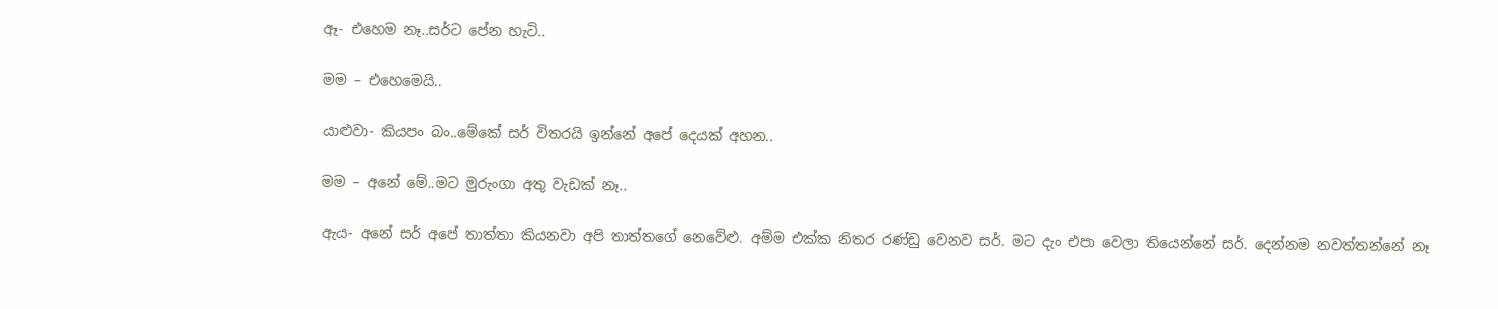ඈ- එහෙම නෑ..සර්ට පේන හැටි..

මම – එහෙමෙයි..

යාළුවා- කියපං බං..මේකේ සර් විතරයි ඉන්නේ අපේ දෙයක් අහන..

මම – අනේ මේ..මට මුරුංගා අතු වැඩක් නෑ..

ඇය- අනේ සර් අපේ තාත්තා කියනවා අපි තාත්තගේ නෙවේළු. අම්ම එක්ක නිතර රණ්ඩු වෙනව සර්. මට දැං එපා වෙලා තියෙන්නේ සර්. දෙන්නම නවත්තන්නේ නෑ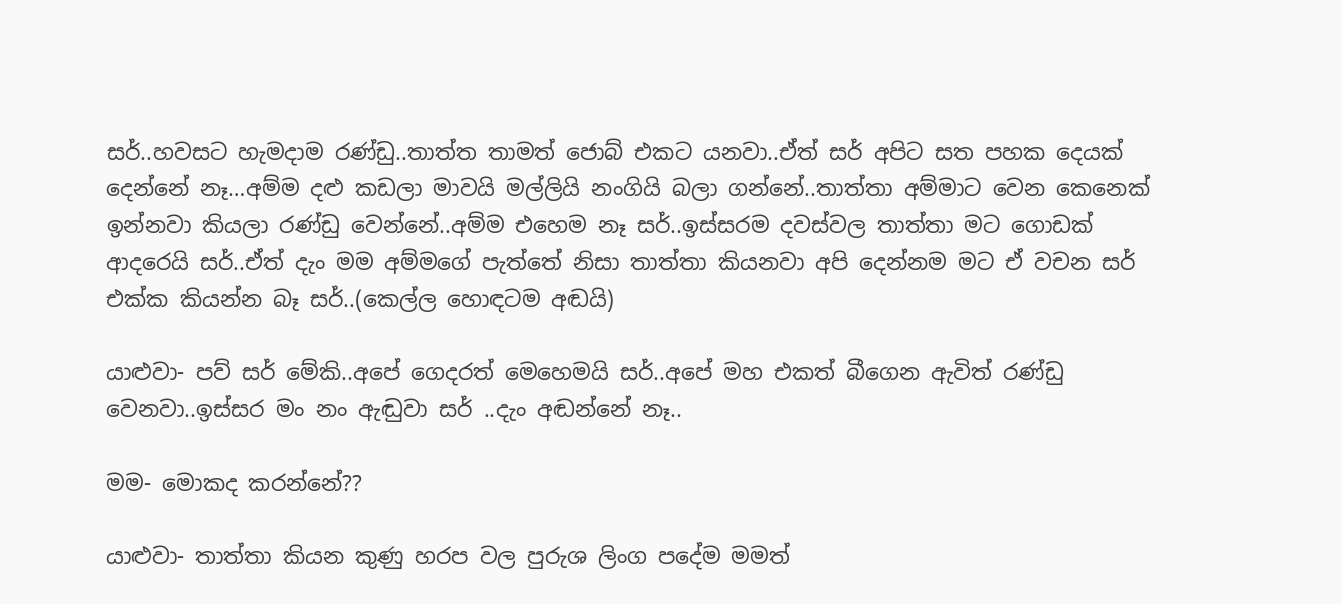සර්..හවසට හැමදාම රණ්ඩු..තාත්ත තාමත් ජොබ් එකට යනවා..ඒත් සර් අපිට සත පහක දෙයක් දෙන්නේ නෑ…අම්ම දළු කඩලා මාවයි මල්ලියි නංගියි බලා ගන්නේ..තාත්තා අම්මාට වෙන කෙනෙක් ඉන්නවා කියලා රණ්ඩු වෙන්නේ..අම්ම එහෙම නෑ සර්..ඉස්සරම දවස්වල තාත්තා මට ගොඩක් ආදරෙයි සර්..ඒත් දැං මම අම්මගේ පැත්තේ නිසා තාත්තා කියනවා අපි දෙන්නම මට ඒ වචන සර් එක්ක කියන්න බෑ සර්..(කෙල්ල හොඳටම අඬයි)

යාළුවා- පව් සර් මේකි..අපේ ගෙදරත් මෙහෙමයි සර්..අපේ මහ එකත් බීගෙන ඇවිත් රණ්ඩු වෙනවා..ඉස්සර මං නං ඇඬුවා සර් ..දැං අඬන්නේ නෑ..

මම- මොකද කරන්නේ??

යාළුවා- තාත්තා කියන කුණු හරප වල පුරුශ ලිංග පදේම මමත්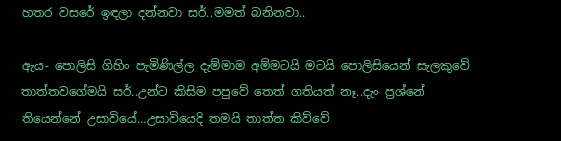හතර වසරේ ඉඳලා දන්නවා සර්..මමත් බනිනවා..

ඇය- පොලිසි ගිහිං පැමිණිල්ල දැම්මාම අම්මටයි මටයි පොලිසියෙන් සැලකුවේ තාත්තවගේමයි සර්..උන්ට කිසිම පපුවේ තෙත් ගතියත් නෑ..දැං ප්‍රශ්නේ තියෙන්නේ උසාවියේ…උසාවියෙදි තමයි තාත්ත කිව්වේ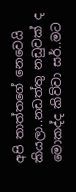අපි තාත්තගේ නෙවෙයි කියලා..නඩත්තු නඩුවක් ද මොකද්ද කිව්වා සර්..මට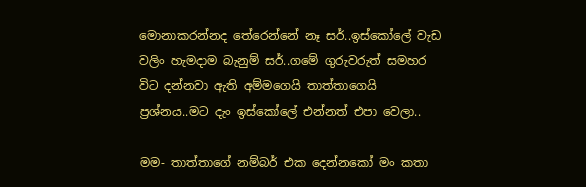මොනාකරන්නද තේරෙන්නේ නෑ සර්..ඉස්කෝලේ වැඩ වලිං හැමදාම බැනුම් සර්..ගමේ ගුරුවරුත් සමහර විට දන්නවා ඇති අම්මගෙයි තාත්තාගෙයි ප්‍රශ්නය..මට දැං ඉස්කෝලේ එන්නත් එපා වෙලා..

මම- තාත්තාගේ නම්බර් එක දෙන්නකෝ මං කතා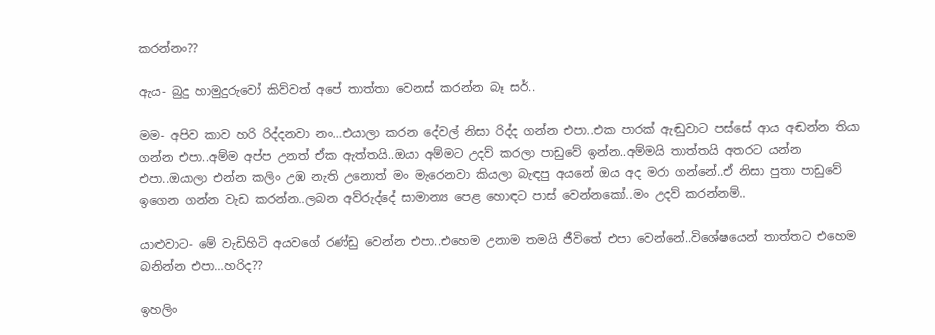කරන්නං??

ඇය- බුදු හාමුදුරුවෝ කිව්වත් අපේ තාත්තා වෙනස් කරන්න බෑ සර්..

මම- අපිව කාව හරි රිද්දනවා නං…එයාලා කරන දේවල් නිසා රිද්ද ගන්න එපා..එක පාරක් ඇඬුවාට පස්සේ ආය අඬන්න තියා ගන්න එපා..අම්ම අප්ප උනත් ඒක ඇත්තයි..ඔයා අම්මට උදව් කරලා පාඩුවේ ඉන්න..අම්මයි තාත්තයි අතරට යන්න එපා..ඔයාලා එන්න කලිං උඹ නැති උනොත් මං මැරෙනවා කියලා බැඳපු අයනේ ඔය අද මරා ගන්නේ..ඒ නිසා පුතා පාඩුවේ ඉගෙන ගන්න වැඩ කරන්න..ලබන අව්රුද්දේ සාමාන්‍ය පෙළ හොඳට පාස් වෙන්නකෝ..මං උදව් කරන්නම්..

යාළුවාට- මේ වැඩිහිටි අයවගේ රණ්ඩු වෙන්න එපා..එහෙම උනාම තමයි ජීවිතේ එපා වෙන්නේ..විශේෂයෙන් තාත්තට එහෙම බනින්න එපා…හරිද??

ඉහලිං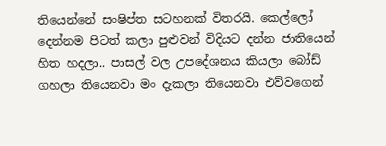තියෙන්නේ සංෂිප්ත සටහනක් විතරයි. කෙල්ලෝ දෙන්නම පිටත් කලා පුළුවන් විදියට දන්න ජාතියෙන් හිත හදලා.. පාසල් වල උපදේශනය කියලා බෝඩ් ගහලා තියෙනවා මං දැකලා තියෙනවා එව්වගෙන්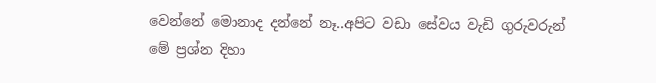වෙන්නේ මොනාද දන්නේ නෑ..අපිට වඩා සේවය වැඩි ගුරුවරුන් මේ ප්‍රශ්න දිහා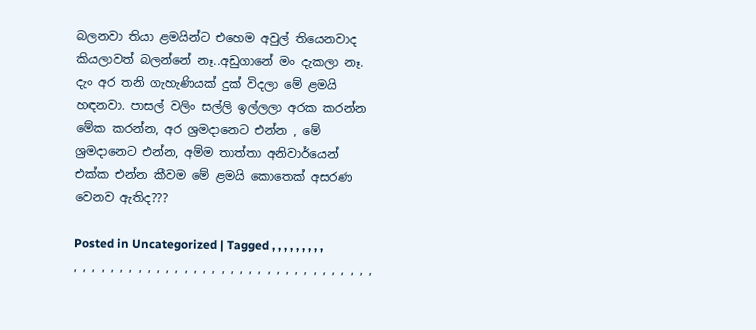බලනවා තියා ළමයින්ට එහෙම අවුල් තියෙනවාද කියලාවත් බලන්නේ නෑ..අඩුගානේ මං දැකලා නෑ. දැං අර තනි ගැහැණියක් දුක් විදලා මේ ළමයි හඳනවා. පාසල් වලිං සල්ලි ඉල්ලලා අරක කරන්න මේක කරන්න, අර ශ්‍රමදානෙට එන්න , මේ ශ්‍රමදානෙට එන්න, අම්ම තාත්තා අනිවාර්යෙන් එක්ක එන්න කීවම මේ ළමයි කොතෙක් අසරණ වෙනව ඇතිද???

Posted in Uncategorized | Tagged , , , , , , , , , , , , , , , , , , , , , , , , , , , , , , , , , , , , , , , , , ,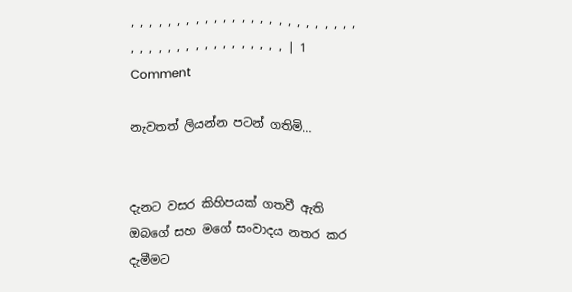, , , , , , , , , , , , , , , , , , , , , , , , , , , , , , , , , , , , , , , , , , | 1 Comment

නැවතත් ලියන්න පටන් ගතිමි…


දැනට වසර කිහිපයක් ගතවී ඇති ඔබගේ සහ මගේ සංවාදය නතර කර දැමීමට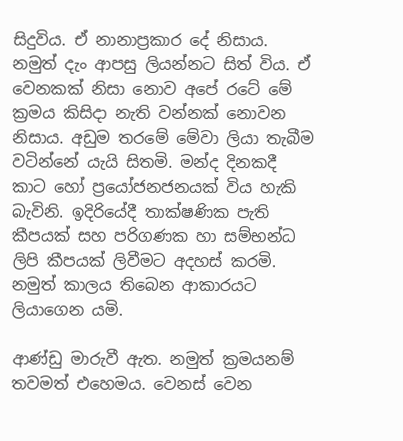සිදුවිය. ඒ නානාප්‍රකාර දේ නිසාය. නමුත් දැං ආපසු ලියන්නට සිත් විය. ඒ වෙනකක් නිසා නොව අපේ රටේ මේ ක්‍රමය කිසිදා නැති වන්නක් නොවන නිසාය. අඩුම තරමේ මේවා ලියා තැබීම වටින්නේ යැයි සිතමි. මන්ද දිනකදී කාට හෝ ප්‍රයෝජනජනයක් විය හැකි බැවිනි. ඉදිරියේදී තාක්ෂණික පැති කීපයක් සහ පරිගණක හා සම්භන්ධ ලිපි කීපයක් ලිවීමට අදහස් කරමි. නමුත් කාලය තිබෙන ආකාරයට ලියාගෙන යමි.

ආණ්ඩු මාරුවී ඇත. නමුත් ක්‍රමයනම් තවමත් එහෙමය. වෙනස් වෙන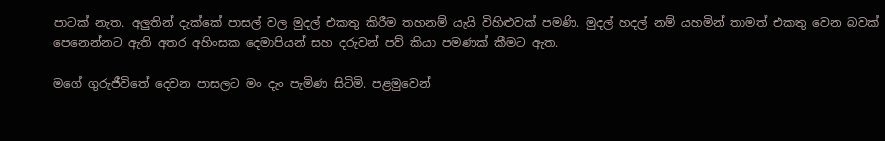පාටක් නැත. අලුතින් දැක්කේ පාසල් වල මුදල් එකතු කිරීම තහනම් යැයි විහිළුවක් පමණි. මුදල් හදල් නම් යහමින් තාමත් එකතු වෙන බවක් පෙනෙන්නට ඇති අතර අහිංසක දෙමාපියන් සහ දරුවන් පව් කියා පමණක් කීමට ඇත.

මගේ ගුරුජීවිතේ දෙවන පාසලට මං දැං පැමිණ සිටිමි. පළමුවෙන්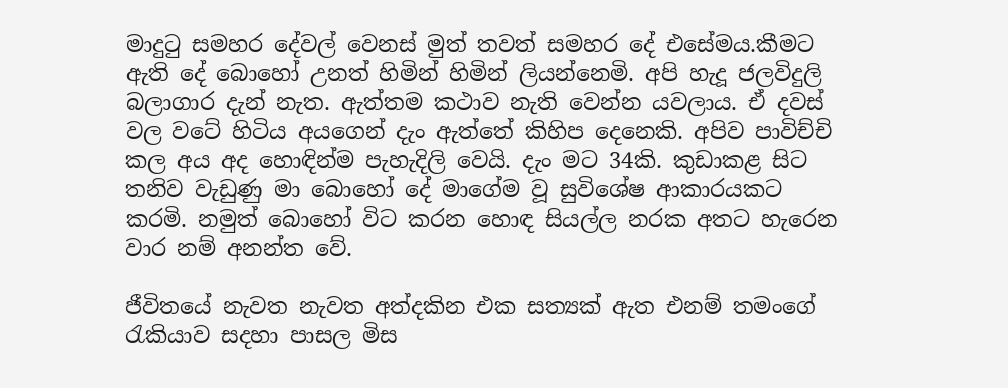මාදුටු සමහර දේවල් වෙනස් මුත් තවත් සමහර දේ එසේමය.කීමට ඇති දේ බොහෝ උනත් හිමින් හිමින් ලියන්නෙමි. අපි හැදූ ජලවිදුලි බලාගාර දැන් නැත. ඇත්තම කථාව නැති වෙන්න යවලාය. ඒ දවස් වල වටේ හිටිය අයගෙන් දැං ඇත්තේ කිහිප දෙනෙකි. අපිව පාවිච්චි කල අය අද හොඳින්ම පැහැදිලි වෙයි. දැං මට 34කි. කුඩාකළ සිට තනිව වැඩුණු මා බොහෝ දේ මාගේම වූ සුවිශේෂ ආකාරයකට කරමි. නමුත් බොහෝ විට කරන හොඳ සියල්ල නරක අතට හැරෙන වාර නම් අනන්ත වේ.

ජීවිතයේ නැවත නැවත අත්දකින එක සත්‍යක් ඇත එනම් තමංගේ රැකියාව සදහා පාසල මිස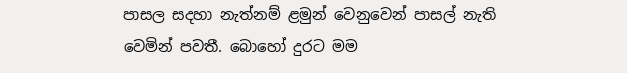පාසල සදහා නැත්නම් ළමුන් වෙනුවෙන් පාසල් නැති වෙමින් පවතී. බොහෝ දුරට මම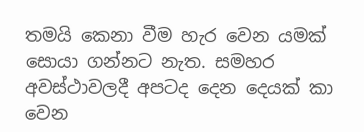තමයි කෙනා වීම හැර වෙන යමක් සොයා ගන්නට නැත. සමහර අවස්ථාවලදී අපටද දෙන දෙයක් කා වෙන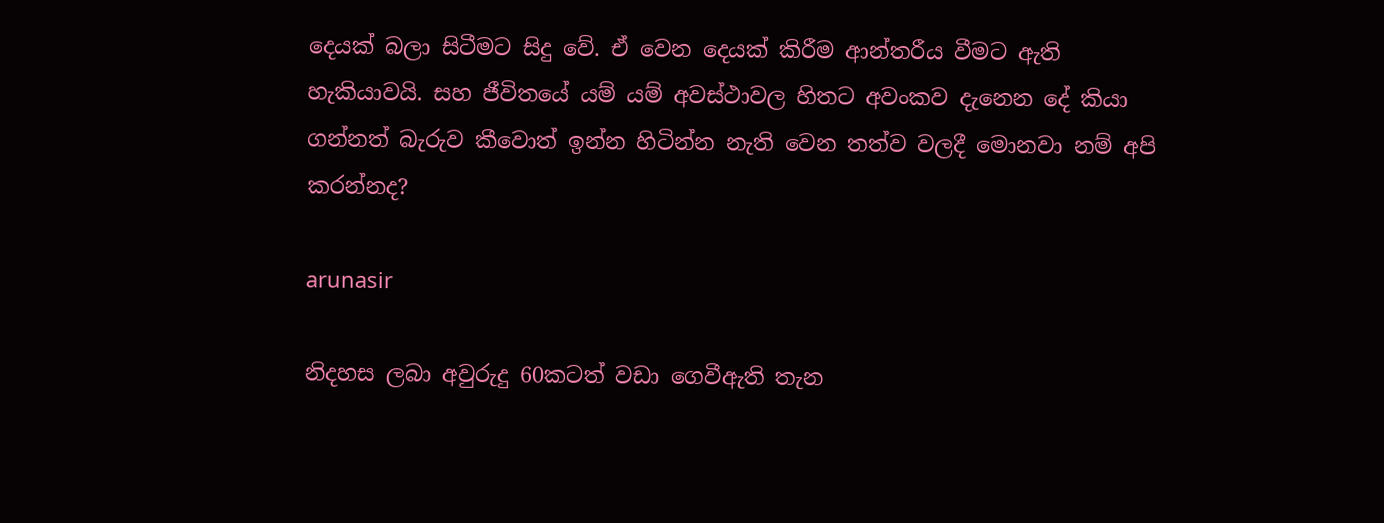දෙයක් බලා සිටීමට සිදු වේ. ඒ වෙන දෙයක් කිරීම ආන්තරීය වීමට ඇති හැකියාවයි. සහ ජීවිතයේ යම් යම් අවස්ථාවල හිතට අවංකව දැනෙන දේ කියා ගන්නත් බැරුව කීවොත් ඉන්න හිටින්න නැති වෙන තත්ව වලදී මොනවා නම් අපි කරන්නද?

arunasir

නිදහස ලබා අවුරුදු 60කටත් වඩා ගෙවීඇති තැන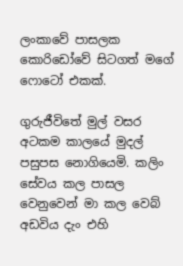ලංකාවේ පාසලක කොරිඩෝවේ සිටගත් මගේ ෆොටෝ එකක්.

ගුරුජීවිතේ මුල් වසර අටකම කාලයේ මුදල් පසුපස නොගියෙමි. කලිං සේවය කල පාසල වෙනුවෙන් මා කල වෙබ් අඩවිය දැං එහි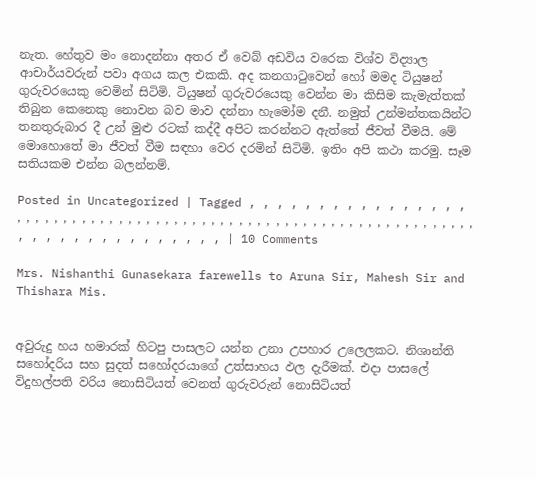නැත. හේතුව මං නොදන්නා අතර ඒ වෙබ් අඩවිය වරෙක විශ්ව විද්‍යාල ආචාර්යවරුන් පවා අගය කල එකකි. අද කනගාටුවෙන් හෝ මමද ටියුෂන් ගුරුවරයෙකු වෙමින් සිටිමි. ටියුෂන් ගුරුවරයෙකු වෙන්න මා කිසිම කැමැත්තක් තිබුන කෙනෙකු නොවන බව මාව දන්නා හැමෝම දනී. නමුත් උන්මන්තකයින්ට තනතුරුබාර දී උන් මුළු රටක් කද්දී අපිට කරන්නට ඇත්තේ ජීවත් වීමයි. මේ මොහොතේ මා ජීවත් වීම සඳහා වෙර දරමින් සිටිමි. ඉතිං අපි කථා කරමු. සෑම සතියකම එන්න බලන්නම්.

Posted in Uncategorized | Tagged , , , , , , , , , , , , , , , , , , , , , , , , , , , , , , , , , , , , , , , , , , , , , , , , , , , , , , , , , , , , , , , , , , , , , , , , , , , , , , , , , | 10 Comments

Mrs. Nishanthi Gunasekara farewells to Aruna Sir, Mahesh Sir and Thishara Mis.


අවුරුදු හය හමාරක් හිටපු පාසලට යන්න උනා උපහාර උලෙලකට. නිශාන්ති සහෝදරිය සහ සුදත් සහෝදරයාගේ උත්සාහය ඵල දැරීමක්. එදා පාසලේ විදුහල්පති වරිය නොසිටියත් වෙනත් ගුරුවරුන් නොසිටියත්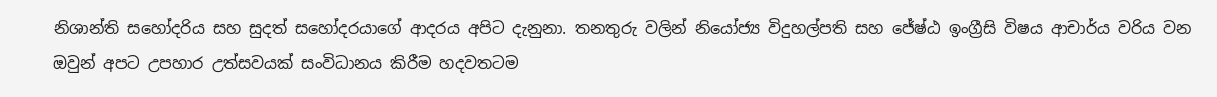නිශාන්ති සහෝදරිය සහ සුදත් සහෝදරයාගේ ආදරය අපිට දැනුනා. තනතුරු වලින් නියෝජ්‍ය විදුහල්පති සහ ජේෂ්ඨ ඉංග්‍රීසි විෂය ආචාර්ය වරිය වන ඔවුන් අපට උපහාර උත්සවයක් සංවිධානය කිරීම හදවතටම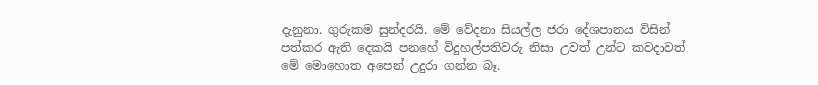දැනුනා. ගුරුකම සුන්දරයි. මේ වේදනා සියල්ල ජරා දේශපානය විසින් පත්කර ඇති දෙකයි පනහේ විදුහල්පතිවරු නිසා උවත් උන්ට කවදාවත් මේ මොහොත අපෙන් උදුරා ගන්න බෑ.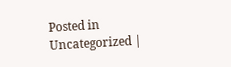Posted in Uncategorized |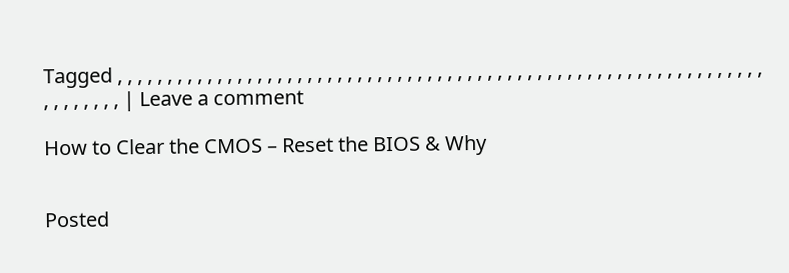Tagged , , , , , , , , , , , , , , , , , , , , , , , , , , , , , , , , , , , , , , , , , , , , , , , , , , , , , , , , , , , , , , , , , , , , , , , , , | Leave a comment

How to Clear the CMOS – Reset the BIOS & Why


Posted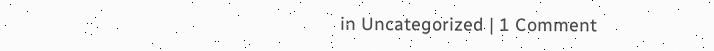in Uncategorized | 1 Comment